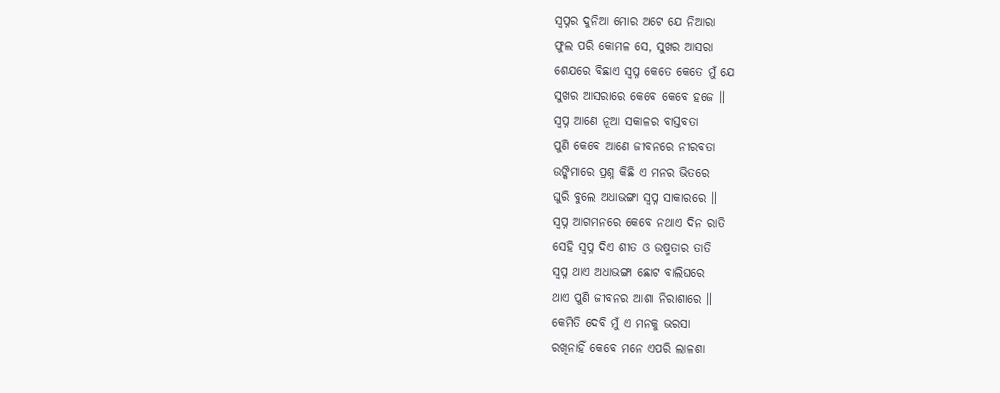ସ୍ୱପ୍ନର ଦୁନିଆ ମୋର ଅଟେ ଯେ ନିଆରା
ଫୁଲ ପରି କୋମଳ ସେ, ସୁଖର ଆସରା
ଶେଯରେ ବିଛାଏ ସ୍ୱପ୍ନ କେତେ କେତେ ମୁଁ ଯେ
ସୁଖର ଆସରାରେ କେବେ କେବେ ହଜେ ॥
ସ୍ୱପ୍ନ ଆଣେ ନୂଆ ସକାଳର ବାସ୍ତବତା
ପୁଣି କେବେ ଆଣେ ଜୀବନରେ ନୀରବତା
ଉଙ୍କିମାରେ ପ୍ରଶ୍ନ କିଛି ଏ ମନର ଭିତରେ
ଘୁରି ବୁଲେ ଅଧାଭଙ୍ଗା ସ୍ୱପ୍ନ ସାକାରରେ ॥
ସ୍ୱପ୍ନ ଆଗମନରେ କେବେ ନଥାଏ ଦିନ ରାତି
ସେହି ସ୍ୱପ୍ନ ଦିଏ ଶୀତ ଓ ଉଷ୍ମତାର ତାତି
ସ୍ୱପ୍ନ ଥାଏ ଅଧାଭଙ୍ଗା ଛୋଟ ବାଲିଘରେ
ଥାଏ ପୁଣି ଜୀବନର ଆଶା ନିରାଶାରେ ॥
କେମିତି ଦେବି ମୁଁ ଏ ମନକୁ ଭରସା
ରଖିନାହିଁ କେବେ ମନେ ଏପରି ଲାଳଶା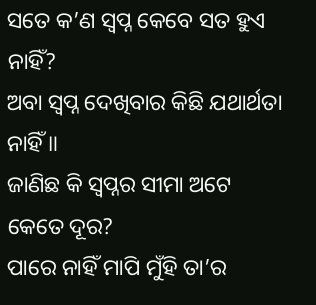ସତେ କ’ଣ ସ୍ୱପ୍ନ କେବେ ସତ ହୁଏ ନାହିଁ?
ଅବା ସ୍ୱପ୍ନ ଦେଖିବାର କିଛି ଯଥାର୍ଥତା ନାହିଁ ॥
ଜାଣିଛ କି ସ୍ୱପ୍ନର ସୀମା ଅଟେ କେତେ ଦୂର?
ପାରେ ନାହିଁ ମାପି ମୁଁହି ତା’ର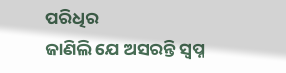ପରିଧିର
ଜାଣିଲି ଯେ ଅସରନ୍ତି ସ୍ୱପ୍ନ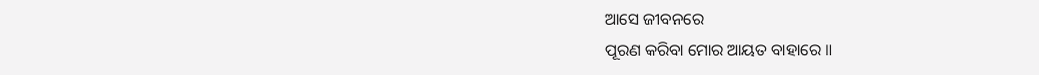ଆସେ ଜୀବନରେ
ପୂରଣ କରିବା ମୋର ଆୟତ ବାହାରେ ॥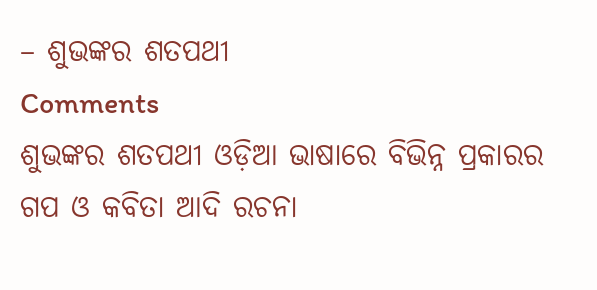– ଶୁଭଙ୍କର ଶତପଥୀ
Comments
ଶୁଭଙ୍କର ଶତପଥୀ ଓଡ଼ିଆ ଭାଷାରେ ବିଭିନ୍ନ ପ୍ରକାରର ଗପ ଓ କବିତା ଆଦି ରଚନା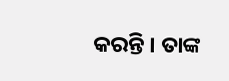କରନ୍ତି । ତାଙ୍କ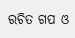ରଚିତ ଗପ ଓ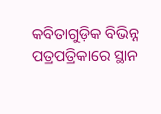କବିତାଗୁଡ଼ିକ ବିଭିନ୍ନ ପତ୍ରପତ୍ରିକାରେ ସ୍ଥାନ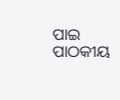ପାଇ ପାଠକୀୟ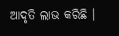ଆଦୃତି ଲାଭ କରିଛି ।